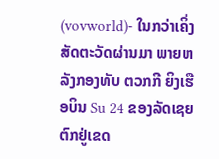(vovworld)- ໃນກວ່າເຄິ່ງສັດຕະວັດຜ່ານມາ ພາຍຫລັງກອງທັບ ຕວກກີ ຍິງເຮືອບິນ Su 24 ຂອງລັດເຊຍ ຕົກຢູ່ເຂດ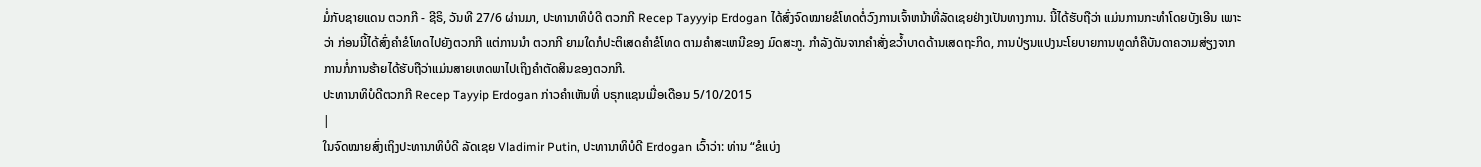ມໍ່ກັບຊາຍແດນ ຕວກກີ - ຊີຣິ, ວັນທີ 27/6 ຜ່ານມາ, ປະທານາທິບໍດີ ຕວກກີ Recep Tayyyip Erdogan ໄດ້ສົ່ງຈົດໝາຍຂໍໂທດຕໍ່ວົງການເຈົ້າຫນ້າທີ່ລັດເຊຍຢ່າງເປັນທາງການ. ນີ້ໄດ້ຮັບຖືວ່າ ແມ່ນການກະທຳໂດຍບັງເອີນ ເພາະວ່າ ກ່ອນນີ້ໄດ້ສົ່ງຄຳຂໍໂທດໄປຍັງຕວກກີ ແຕ່ການນຳ ຕວກກີ ຍາມໃດກໍປະຕິເສດຄຳຂໍໂທດ ຕາມຄຳສະເຫນີຂອງ ມົດສະກູ. ກຳລັງດັນຈາກຄຳສັ່ງຂວ້ຳບາດດ້ານເສດຖະກິດ, ການປ່ຽນແປງນະໂຍບາຍການທູດກໍຄືບັນດາຄວາມສ່ຽງຈາກການກໍ່ການຮ້າຍໄດ້ຮັບຖືວ່າແມ່ນສາຍເຫດພາໄປເຖິງຄຳຕັດສິນຂອງຕວກກີ.
ປະທານາທິບໍດີຕວກກີ Recep Tayyip Erdogan ກ່າວຄຳເຫັນທີ່ ບຣຸກແຊນເມື່ອເດືອນ 5/10/2015
|
ໃນຈົດໝາຍສົ່ງເຖິງປະທານາທິບໍດີ ລັດເຊຍ Vladimir Putin, ປະທານາທິບໍດີ Erdogan ເວົ້າວ່າ: ທ່ານ “ຂໍແບ່ງ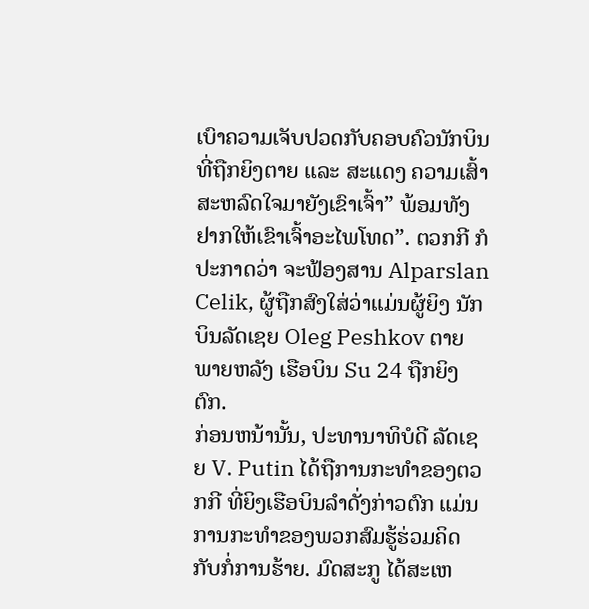ເບົາຄວາມເຈັບປວດກັບຄອບຄົວນັກບິນທີ່ຖືກຍິງຕາຍ ແລະ ສະແດງ ຄວາມເສົ້າສະຫລົດໃຈມາຍັງເຂົາເຈົ້າ” ພ້ອມທັງ ຢາກໃຫ້ເຂົາເຈົ້າອະໄພໂທດ”. ຕວກກີ ກໍປະກາດວ່າ ຈະຟ້ອງສານ Alparslan Celik, ຜູ້ຖືກສົງໃສ່ວ່າແມ່ນຜູ້ຍິງ ນັກບິນລັດເຊຍ Oleg Peshkov ຕາຍພາຍຫລັງ ເຮືອບິນ Su 24 ຖືກຍິງຕົກ.
ກ່ອນຫນ້ານັ້ນ, ປະທານາທິບໍດີ ລັດເຊຍ V. Putin ໄດ້ຖືການກະທຳຂອງຕວກກີ ທີ່ຍິງເຮືອບິນລຳດັ່ງກ່າວຕົກ ແມ່ນການກະທຳຂອງພວກສົມຮູ້ຮ່ວມຄິດກັບກໍ່ການຮ້າຍ. ມົດສະກູ ໄດ້ສະເຫ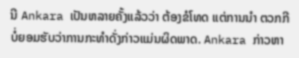ນີ Ankara ເປັນຫລາຍຄັ້ງແລ້ວວ່າ ຕ້ອງຂໍໂທດ ແຕ່ການນຳ ຕວກກີ ບໍ່ຍອມຮັບວ່າການກະທຳດັ່ງກ່າວແມ່ນຜິດພາດ. Ankara ກ່າວຫາ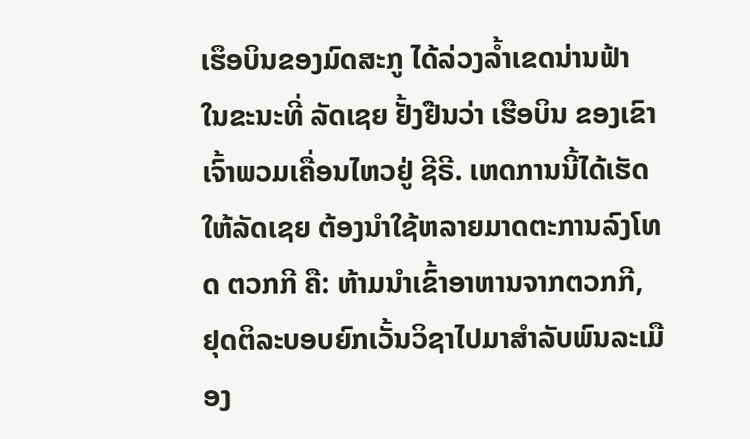ເຮຶອບິນຂອງມົດສະກູ ໄດ້ລ່ວງລ້ຳເຂດນ່ານຟ້າ ໃນຂະນະທີ່ ລັດເຊຍ ຢັ້ງຢືນວ່າ ເຮືອບິນ ຂອງເຂົາເຈົ້າພວມເຄື່ອນໄຫວຢູ່ ຊີຣີ. ເຫດການນີ້ໄດ້ເຮັດໃຫ້ລັດເຊຍ ຕ້ອງນຳໃຊ້ຫລາຍມາດຕະການລົງໂທດ ຕວກກີ ຄື: ຫ້າມນຳເຂົ້າອາຫານຈາກຕວກກີ, ຢຸດຕິລະບອບຍົກເວັ້ນວິຊາໄປມາສຳລັບພົນລະເມືອງ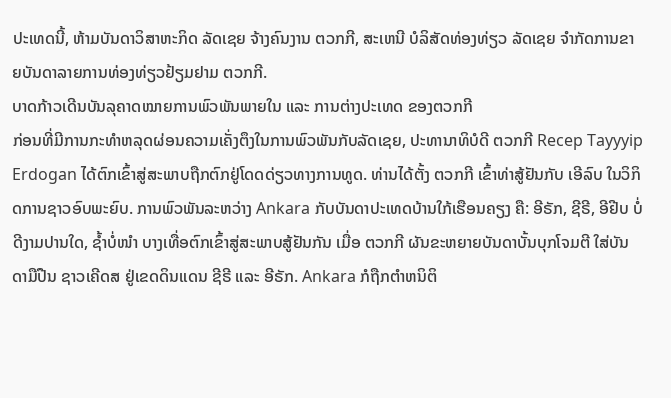ປະເທດນີ້, ຫ້າມບັນດາວິສາຫະກິດ ລັດເຊຍ ຈ້າງຄົນງານ ຕວກກີ, ສະເຫນີ ບໍລິສັດທ່ອງທ່ຽວ ລັດເຊຍ ຈຳກັດການຂາຍບັນດາລາຍການທ່ອງທ່ຽວຢ້ຽມຢາມ ຕວກກີ.
ບາດກ້າວເດີນບັນລຸຄາດໝາຍການພົວພັນພາຍໃນ ແລະ ການຕ່າງປະເທດ ຂອງຕວກກີ
ກ່ອນທີ່ມີການກະທຳຫລຸດຜ່ອນຄວາມເຄັ່ງຕຶງໃນການພົວພັນກັບລັດເຊຍ, ປະທານາທິບໍດີ ຕວກກີ Recep Tayyyip Erdogan ໄດ້ຕົກເຂົ້າສູ່ສະພາບຖືກຕົກຢູ່ໂດດດ່ຽວທາງການທູດ. ທ່ານໄດ້ຕັ້ງ ຕວກກີ ເຂົ້າທ່າສູ້ຢັນກັບ ເອີລົບ ໃນວິກິດການຊາວອົບພະຍົບ. ການພົວພັນລະຫວ່າງ Ankara ກັບບັນດາປະເທດບ້ານໃກ້ເຮືອນຄຽງ ຄື: ອີຣັກ, ຊີຣີ, ອີຢີບ ບໍ່ດີງາມປານໃດ, ຊ້ຳບໍ່ໜຳ ບາງເທື່ອຕົກເຂົ້າສູ່ສະພາບສູ້ຢັນກັນ ເມື່ອ ຕວກກີ ຜັນຂະຫຍາຍບັນດາບັ້ນບຸກໂຈມຕີ ໃສ່ບັນດາມືປືນ ຊາວເຄີດສ ຢູ່ເຂດດິນແດນ ຊີຣີ ແລະ ອີຣັກ. Ankara ກໍຖືກຕຳຫນິຕິ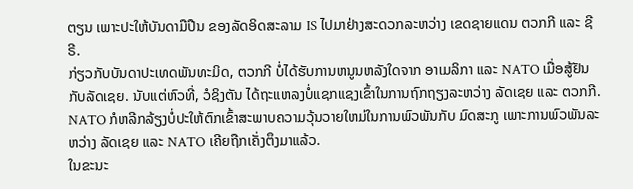ຕຽນ ເພາະປະໃຫ້ບັນດາມືປືນ ຂອງລັດອິດສະລາມ IS ໄປມາຢ່າງສະດວກລະຫວ່າງ ເຂດຊາຍແດນ ຕວກກີ ແລະ ຊີຣີ.
ກ່ຽວກັບບັນດາປະເທດພັນທະມິດ, ຕວກກີ ບໍ່ໄດ້ຮັບການຫນູນຫລັງໃດຈາກ ອາເມລິກາ ແລະ NATO ເມື່ອສູ້ຢັນກັບລັດເຊຍ. ນັບແຕ່ຫົວທີ່, ວໍຊິງຕັນ ໄດ້ຖະແຫລງບໍ່ແຊກແຊງເຂົ້າໃນການຖົກຖຽງລະຫວ່າງ ລັດເຊຍ ແລະ ຕວກກີ. NATO ກໍຫລີກລ້ຽງບໍ່ປະໃຫ້ຕົກເຂົ້າສະພາບຄວາມວຸ້ນວາຍໃຫມ່ໃນການພົວພັນກັບ ມົດສະກູ ເພາະການພົວພັນລະຫວ່າງ ລັດເຊຍ ແລະ NATO ເຄີຍຖືກເຄັ່ງຕຶງມາແລ້ວ.
ໃນຂະນະ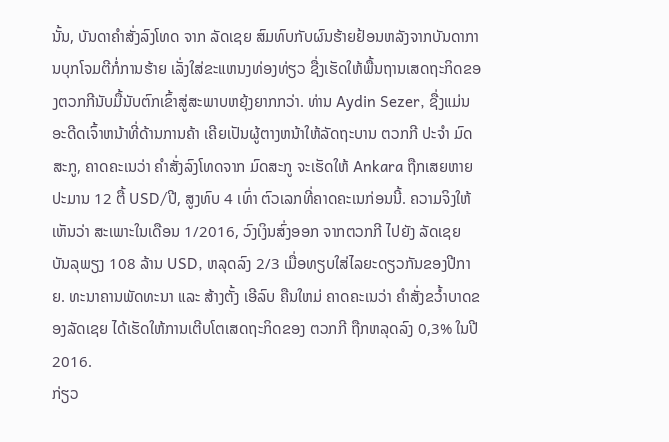ນັ້ນ, ບັນດາຄຳສັ່ງລົງໂທດ ຈາກ ລັດເຊຍ ສົມທົບກັບຜົນຮ້າຍຢ້ອນຫລັງຈາກບັນດາການບຸກໂຈມຕີກໍ່ການຮ້າຍ ເລັ່ງໃສ່ຂະແຫນງທ່ອງທ່ຽວ ຊື່ງເຮັດໃຫ້ພື້ນຖານເສດຖະກິດຂອງຕວກກີນັບມື້ນັບຕົກເຂົ້າສູ່ສະພາບຫຍຸ້ງຍາກກວ່າ. ທ່ານ Aydin Sezer, ຊື່ງແມ່ນອະດີດເຈົ້າຫນ້າທີ່ດ້ານການຄ້າ ເຄີຍເປັນຜູ້ຕາງຫນ້າໃຫ້ລັດຖະບານ ຕວກກີ ປະຈຳ ມົດສະກູ, ຄາດຄະເນວ່າ ຄຳສັ່ງລົງໂທດຈາກ ມົດສະກູ ຈະເຮັດໃຫ້ Ankara ຖືກເສຍຫາຍປະມານ 12 ຕື້ USD/ປີ, ສູງທົບ 4 ເທົ່າ ຕົວເລກທີ່ຄາດຄະເນກ່ອນນີ້. ຄວາມຈິງໃຫ້ເຫັນວ່າ ສະເພາະໃນເດືອນ 1/2016, ວົງເງິນສົ່ງອອກ ຈາກຕວກກີ ໄປຍັງ ລັດເຊຍ ບັນລຸພຽງ 108 ລ້ານ USD, ຫລຸດລົງ 2/3 ເມື່ອທຽບໃສ່ໄລຍະດຽວກັນຂອງປີກາຍ. ທະນາຄານພັດທະນາ ແລະ ສ້າງຕັ້ງ ເອີລົບ ຄືນໃຫມ່ ຄາດຄະເນວ່າ ຄຳສັ່ງຂວ້ຳບາດຂອງລັດເຊຍ ໄດ້ເຮັດໃຫ້ການເຕີບໂຕເສດຖະກິດຂອງ ຕວກກີ ຖືກຫລຸດລົງ 0,3% ໃນປີ 2016.
ກ່ຽວ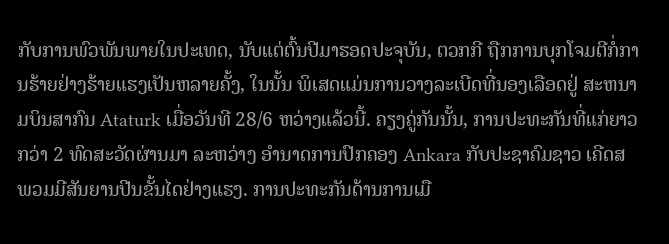ກັບການພົວພັນພາຍໃນປະເທດ, ນັບແຕ່ຕົ້ນປີມາຮອດປະຈຸບັນ, ຕວກກີ ຖືກການບຸກໂຈມຕີກໍ່ການຮ້າຍຢ່າງຮ້າຍແຮງເປັນຫລາຍຄັ້ງ, ໃນນັ້ນ ພິເສດແມ່ນການວາງລະເບີດທີ່ນອງເລືອດຢູ່ ສະຫນາມບິນສາກົນ Ataturk ເມື່ອວັນທີ 28/6 ຫວ່າງແລ້ວນີ້. ຄຽງຄູ່ກັນນັ້ນ, ການປະທະກັນທີ່ແກ່ຍາວກວ່າ 2 ທົດສະວັດຜ່ານມາ ລະຫວ່າງ ອຳນາດການປົກຄອງ Ankara ກັບປະຊາຄົມຊາວ ເຄີດສ ພວມມີສັນຍານປີນຂັ້ນໄດຢ່າງແຮງ. ການປະທະກັນດ້ານການເມື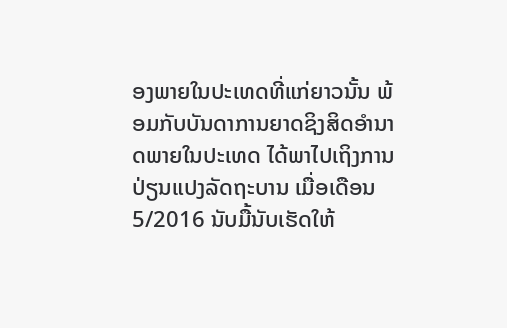ອງພາຍໃນປະເທດທີ່ແກ່ຍາວນັ້ນ ພ້ອມກັບບັນດາການຍາດຊິງສິດອຳນາດພາຍໃນປະເທດ ໄດ້ພາໄປເຖິງການປ່ຽນແປງລັດຖະບານ ເມື່ອເດືອນ 5/2016 ນັບມື້ນັບເຮັດໃຫ້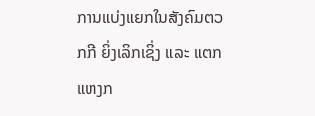ການແບ່ງແຍກໃນສັງຄົມຕວກກີ ຍິ່ງເລິກເຊິ່ງ ແລະ ແຕກແຫງກ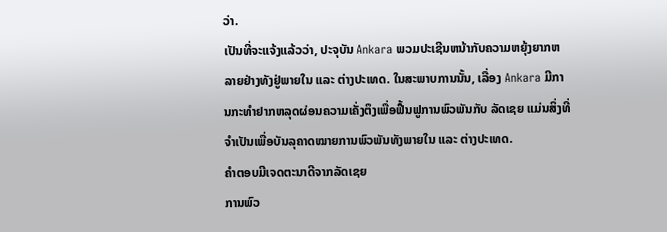ວ່າ.
ເປັນທີ່ຈະແຈ້ງແລ້ວວ່າ, ປະຈຸບັນ Ankara ພວມປະເຊີນຫນ້າກັບຄວາມຫຍຸ້ງຍາກຫລາຍຢ່າງທັງຢູ່ພາຍໃນ ແລະ ຕ່າງປະເທດ. ໃນສະພາບການນັ້ນ, ເລື່ອງ Ankara ມີການກະທຳຢາກຫລຸດຜ່ອນຄວາມເຄັ່ງຕຶງເພື່ອຟື້ນຟູການພົວພັນກັບ ລັດເຊຍ ແມ່ນສິ່ງທີ່ຈຳເປັນເພື່ອບັນລຸຄາດໝາຍການພົວພັນທັງພາຍໃນ ແລະ ຕ່າງປະເທດ.
ຄຳຕອບມີເຈດຕະນາດີຈາກລັດເຊຍ
ການພົວ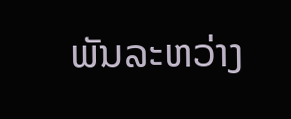ພັນລະຫວ່າງ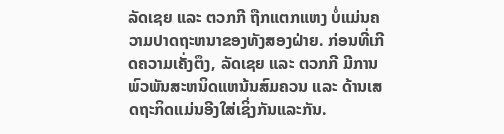ລັດເຊຍ ແລະ ຕວກກີ ຖືກແຕກແຫງ ບໍ່ແມ່ນຄວາມປາດຖະຫນາຂອງທັງສອງຝ່າຍ. ກ່ອນທີ່ເກີດຄວາມເຄັ່ງຕຶງ, ລັດເຊຍ ແລະ ຕວກກີ ມີການພົວພັນສະຫນິດແຫນ້ນສົມຄວນ ແລະ ດ້ານເສດຖະກິດແມ່ນອີງໃສ່ເຊິ່ງກັນແລະກັນ.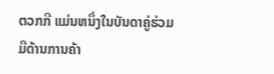ຕວກກີ ແມ່ນຫນຶ່ງໃນບັນດາຄູ່ຮ່ວມມືດ້ານການຄ້າ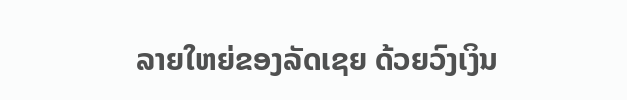ລາຍໃຫຍ່ຂອງລັດເຊຍ ດ້ວຍວົງເງິນ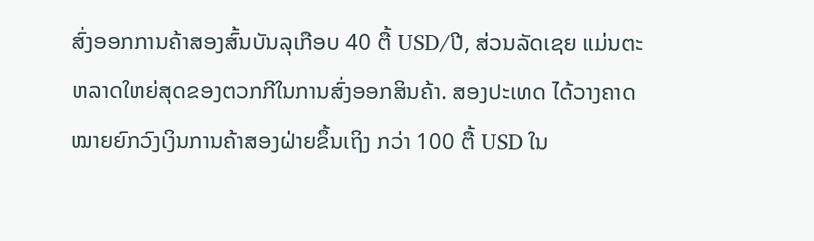ສົ່ງອອກການຄ້າສອງສົ້ນບັນລຸເກືອບ 40 ຕື້ USD/ປີ, ສ່ວນລັດເຊຍ ແມ່ນຕະຫລາດໃຫຍ່ສຸດຂອງຕວກກີໃນການສົ່ງອອກສິນຄ້າ. ສອງປະເທດ ໄດ້ວາງຄາດໝາຍຍົກວົງເງິນການຄ້າສອງຝ່າຍຂຶ້ນເຖິງ ກວ່າ 100 ຕື້ USD ໃນ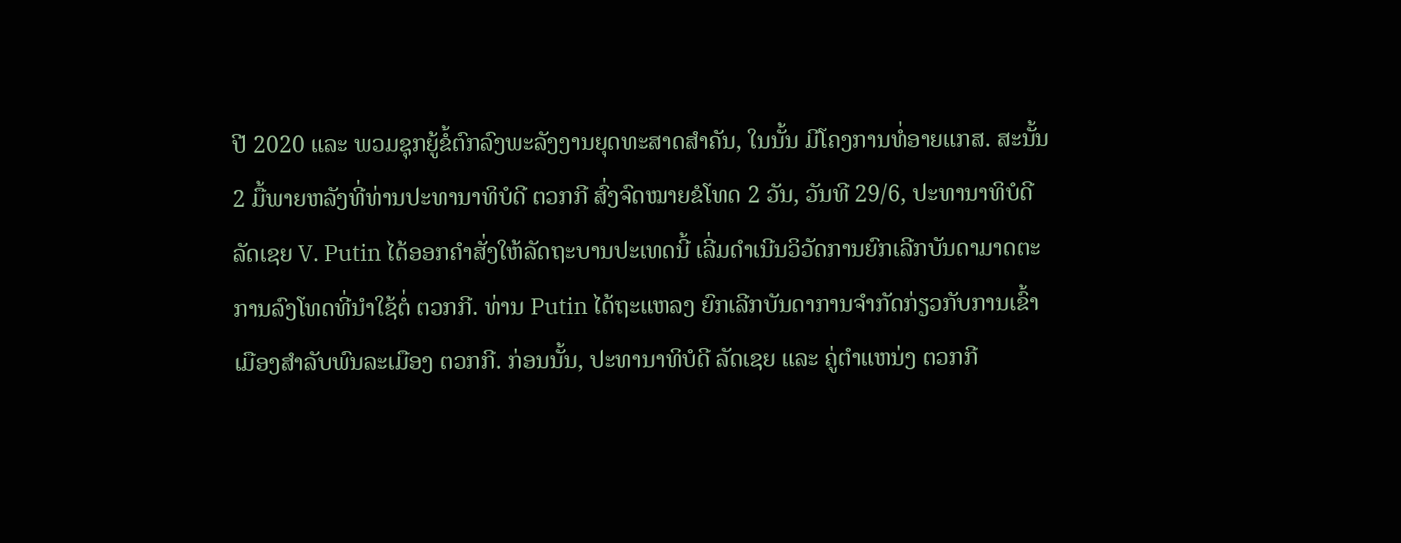ປີ 2020 ແລະ ພວມຊຸກຍູ້ຂໍ້ຕົກລົງພະລັງງານຍຸດທະສາດສຳຄັນ, ໃນນັ້ນ ມີໂຄງການທໍ່ອາຍແກສ. ສະນັ້ນ 2 ມື້ພາຍຫລັງທີ່ທ່ານປະທານາທິບໍດີ ຕວກກີ ສົ່ງຈົດໝາຍຂໍໂທດ 2 ວັນ, ວັນທີ 29/6, ປະທານາທິບໍດີ ລັດເຊຍ V. Putin ໄດ້ອອກຄຳສັ່ງໃຫ້ລັດຖະບານປະເທດນີ້ ເລີ່ມດຳເນີນວິວັດການຍົກເລີກບັນດາມາດຕະການລົງໂທດທີ່ນຳໃຊ້ຕໍ່ ຕວກກີ. ທ່ານ Putin ໄດ້ຖະແຫລງ ຍົກເລີກບັນດາການຈຳກັດກ່ຽວກັບການເຂົ້າເມືອງສຳລັບພົນລະເມືອງ ຕວກກີ. ກ່ອນນັ້ນ, ປະທານາທິບໍດີ ລັດເຊຍ ແລະ ຄູ່ຕຳແຫນ່ງ ຕວກກີ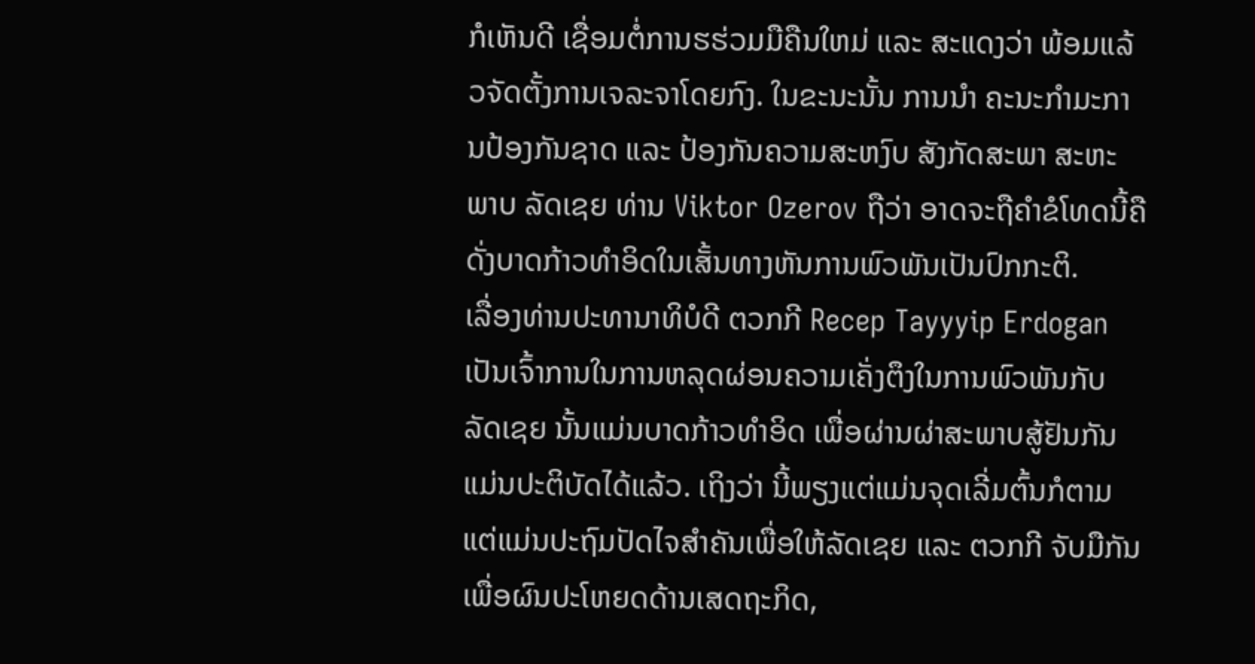ກໍເຫັນດີ ເຊື່ອມຕໍ່ການຮຮ່ວມມືຄືນໃຫມ່ ແລະ ສະແດງວ່າ ພ້ອມແລ້ວຈັດຕັ້ງການເຈລະຈາໂດຍກົງ. ໃນຂະນະນັ້ນ ການນຳ ຄະນະກຳມະການປ້ອງກັນຊາດ ແລະ ປ້ອງກັນຄວາມສະຫງົບ ສັງກັດສະພາ ສະຫະພາບ ລັດເຊຍ ທ່ານ Viktor Ozerov ຖືວ່າ ອາດຈະຖືຄຳຂໍໂທດນີ້ຄືດັ່ງບາດກ້າວທຳອິດໃນເສັ້ນທາງຫັນການພົວພັນເປັນປົກກະຕິ.
ເລື່ອງທ່ານປະທານາທິບໍດີ ຕວກກີ Recep Tayyyip Erdogan ເປັນເຈົ້າການໃນການຫລຸດຜ່ອນຄວາມເຄັ່ງຕຶງໃນການພົວພັນກັບ ລັດເຊຍ ນັ້ນແມ່ນບາດກ້າວທຳອິດ ເພື່ອຜ່ານຜ່າສະພາບສູ້ຢັນກັນ ແມ່ນປະຕິບັດໄດ້ແລ້ວ. ເຖິງວ່າ ນີ້ພຽງແຕ່ແມ່ນຈຸດເລີ່ມຕົ້ນກໍຕາມ ແຕ່ແມ່ນປະຖົມປັດໄຈສຳຄັນເພື່ອໃຫ້ລັດເຊຍ ແລະ ຕວກກີ ຈັບມືກັນເພື່ອຜົນປະໂຫຍດດ້ານເສດຖະກິດ,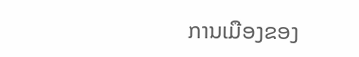ການເມືອງຂອງ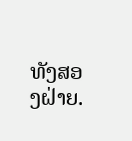ທັງສອງຝ່າຍ.